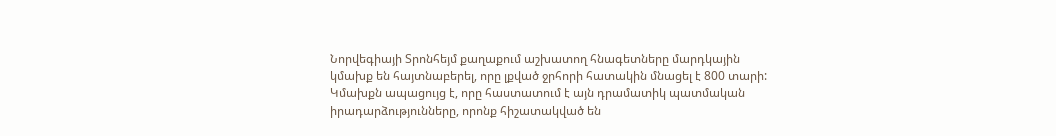Նորվեգիայի Տրոնհեյմ քաղաքում աշխատող հնագետները մարդկային կմախք են հայտնաբերել, որը լքված ջրհորի հատակին մնացել է 800 տարի: Կմախքն ապացույց է, որը հաստատում է այն դրամատիկ պատմական իրադարձությունները, որոնք հիշատակված են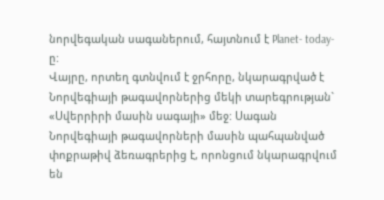նորվեգական սագաներում, հայտնում է Planet- today-ը:
Վայրը, որտեղ գտնվում է ջրհորը, նկարագրված է Նորվեգիայի թագավորներից մեկի տարեգրության` «Սվերրիրի մասին սագայի» մեջ: Սագան Նորվեգիայի թագավորների մասին պահպանված փոքրաթիվ ձեռագրերից է, որոնցում նկարագրվում են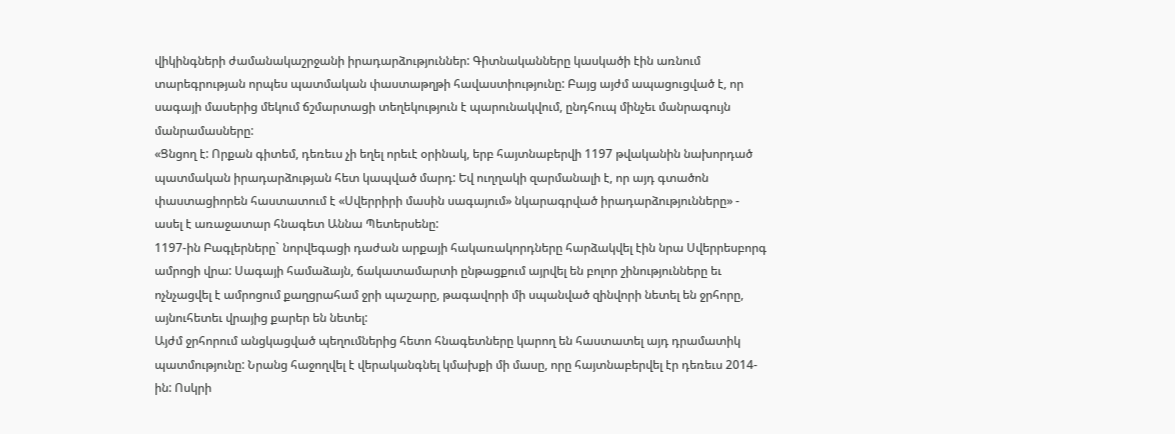վիկինգների ժամանակաշրջանի իրադարձություններ: Գիտնականները կասկածի էին առնում տարեգրության որպես պատմական փաստաթղթի հավաստիությունը: Բայց այժմ ապացուցված է, որ սագայի մասերից մեկում ճշմարտացի տեղեկություն է պարունակվում, ընդհուպ մինչեւ մանրագույն մանրամասները:
«Ցնցող է: Որքան գիտեմ, դեռեւս չի եղել որեւէ օրինակ, երբ հայտնաբերվի 1197 թվականին նախորդած պատմական իրադարձության հետ կապված մարդ: Եվ ուղղակի զարմանալի է, որ այդ գտածոն փաստացիորեն հաստատում է «Սվերրիրի մասին սագայում» նկարագրված իրադարձությունները» - ասել է առաջատար հնագետ Աննա Պետերսենը:
1197-ին Բագլերները` նորվեգացի դաժան արքայի հակառակորդները հարձակվել էին նրա Սվերրեսբորգ ամրոցի վրա: Սագայի համաձայն, ճակատամարտի ընթացքում այրվել են բոլոր շինությունները եւ ոչնչացվել է ամրոցում քաղցրահամ ջրի պաշարը, թագավորի մի սպանված զինվորի նետել են ջրհորը, այնուհետեւ վրայից քարեր են նետել:
Այժմ ջրհորում անցկացված պեղումներից հետո հնագետները կարող են հաստատել այդ դրամատիկ պատմությունը: Նրանց հաջողվել է վերականգնել կմախքի մի մասը, որը հայտնաբերվել էր դեռեւս 2014-ին: Ոսկրի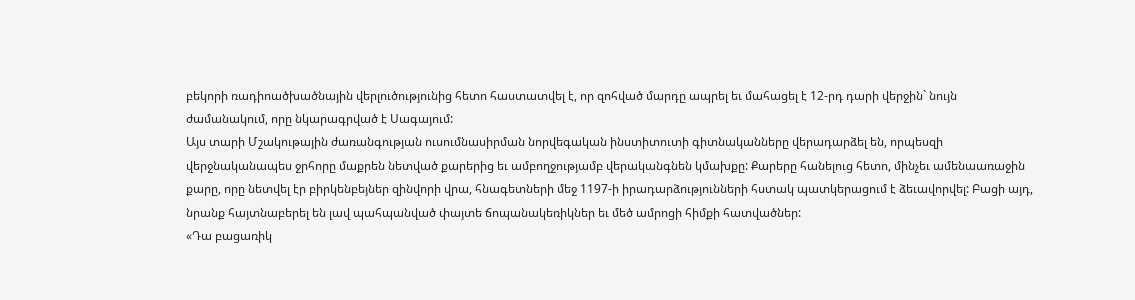բեկորի ռադիոածխածնային վերլուծությունից հետո հաստատվել է, որ զոհված մարդը ապրել եւ մահացել է 12-րդ դարի վերջին` նույն ժամանակում, որը նկարագրված է Սագայում:
Այս տարի Մշակութային ժառանգության ուսումնասիրման նորվեգական ինստիտուտի գիտնականները վերադարձել են, որպեսզի վերջնականապես ջրհորը մաքրեն նետված քարերից եւ ամբողջությամբ վերականգնեն կմախքը: Քարերը հանելուց հետո, մինչեւ ամենաառաջին քարը, որը նետվել էր բիրկենբեյներ զինվորի վրա, հնագետների մեջ 1197-ի իրադարձությունների հստակ պատկերացում է ձեւավորվել: Բացի այդ, նրանք հայտնաբերել են լավ պահպանված փայտե ճոպանակեռիկներ եւ մեծ ամրոցի հիմքի հատվածներ:
«Դա բացառիկ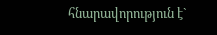հնարավորություն է`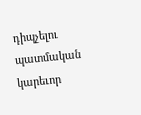դիպչելու պատմական կարեւոր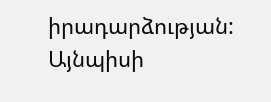իրադարձության: Այնպիսի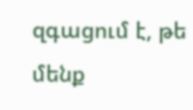զգացում է, թե մենք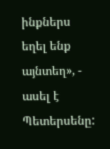ինքներս եղել ենք այնտեղ», - ասել է Պետերսենը: